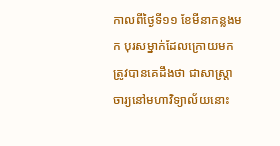កាលពីថ្ងៃទី១១ ខែមីនាកន្លងមក បុរសម្នាក់ដែលក្រោយមកត្រូវបានគេដឹងថា ជាសាស្ត្រាចារ្យនៅមហាវិទ្យាល័យនោះ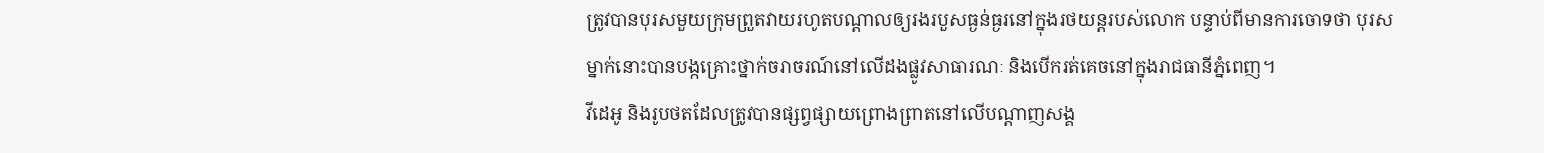ត្រូវបានបុរសមួយក្រុមព្រួតវាយរហូតបណ្ដាលឲ្យរងរបួសធ្ងន់ធ្ងរនៅក្នុងរថយន្តរបស់លោក បន្ទាប់ពីមានការចោទថា បុរសម្នាក់នោះបានបង្កគ្រោះថ្នាក់ចរាចរណ៍នៅលើដងផ្លូវសាធារណៈ និងបើករត់គេចនៅក្នុងរាជធានីភ្នំពេញ។
វីដេអូ និងរូបថតដែលត្រូវបានផ្សព្វផ្សាយព្រោងព្រាតនៅលើបណ្ដាញសង្គ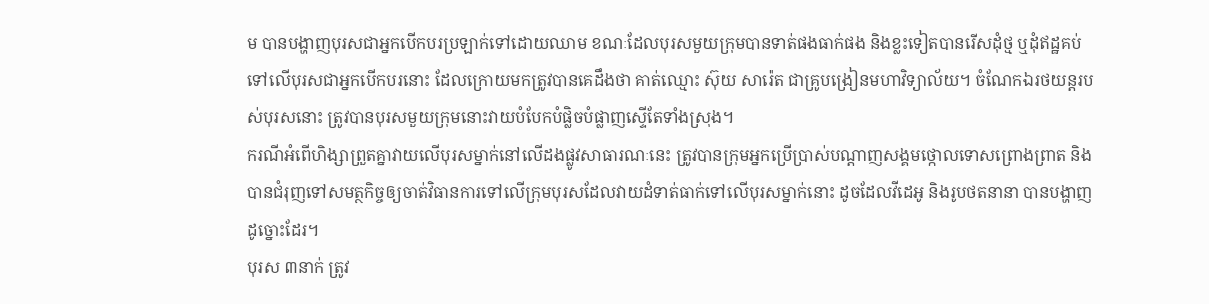ម បានបង្ហាញបុរសជាអ្នកបើកបរប្រឡាក់ទៅដោយឈាម ខណៈដែលបុរសមួយក្រុមបានទាត់ផងធាក់ផង និងខ្លះទៀតបានរើសដុំថ្ម ឬដុំឥដ្ឋគប់ទៅលើបុរសជាអ្នកបើកបរនោះ ដែលក្រោយមកត្រូវបានគេដឹងថា គាត់ឈ្មោះ ស៊ុយ សារ៉េត ជាគ្រូបង្រៀនមហាវិទ្យាល័យ។ ចំណែកឯរថយន្តរបស់បុរសនោះ ត្រូវបានបុរសមួយក្រុមនោះវាយបំបែកបំផ្លិចបំផ្លាញស្ទើតែទាំងស្រុង។
ករណីអំពើហិង្សាព្រួតគ្នាវាយលើបុរសម្នាក់នៅលើដងផ្លូវសាធារណៈនេះ ត្រូវបានក្រុមអ្នកប្រើប្រាស់បណ្ដាញសង្គមថ្កោលទោសព្រោងព្រាត និងបានជំរុញទៅសមត្ថកិច្ចឲ្យចាត់វិធានការទៅលើក្រុមបុរសដែលវាយដំទាត់ធាក់ទៅលើបុរសម្នាក់នោះ ដូចដែលវីដេអូ និងរូបថតនានា បានបង្ហាញដូច្នោះដែរ។
បុរស ៣នាក់ ត្រូវ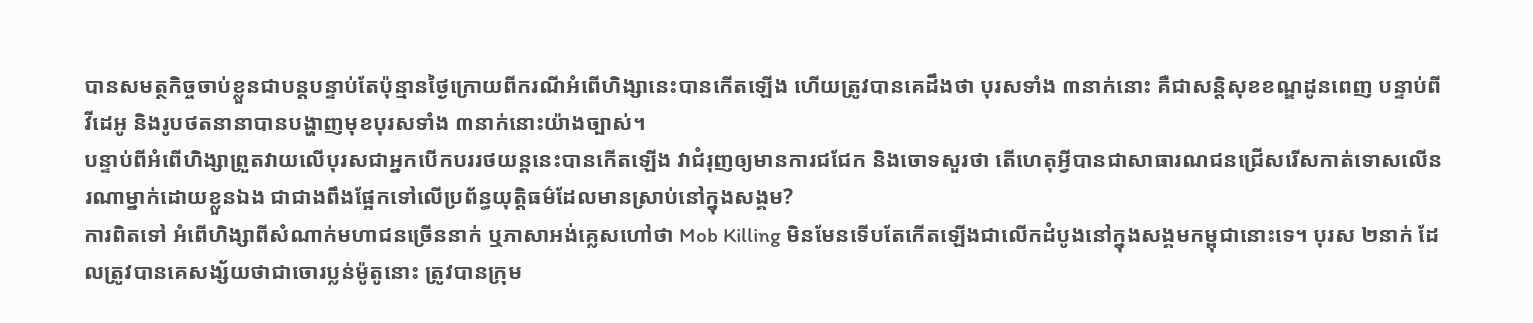បានសមត្ថកិច្ចចាប់ខ្លួនជាបន្តបន្ទាប់តែប៉ុន្មានថ្ងៃក្រោយពីករណីអំពើហិង្សានេះបានកើតឡើង ហើយត្រូវបានគេដឹងថា បុរសទាំង ៣នាក់នោះ គឺជាសន្តិសុខខណ្ឌដូនពេញ បន្ទាប់ពីវីដេអូ និងរូបថតនានាបានបង្ហាញមុខបុរសទាំង ៣នាក់នោះយ៉ាងច្បាស់។
បន្ទាប់ពីអំពើហិង្សាព្រួតវាយលើបុរសជាអ្នកបើកបររថយន្តនេះបានកើតឡើង វាជំរុញឲ្យមានការជជែក និងចោទសួរថា តើហេតុអ្វីបានជាសាធារណជនជ្រើសរើសកាត់ទោសលើនរណាម្នាក់ដោយខ្លួនឯង ជាជាងពឹងផ្អែកទៅលើប្រព័ន្ធយុត្តិធម៌ដែលមានស្រាប់នៅក្នុងសង្គម?
ការពិតទៅ អំពើហិង្សាពីសំណាក់មហាជនច្រើននាក់ ឬភាសាអង់គ្លេសហៅថា Mob Killing មិនមែនទើបតែកើតឡើងជាលើកដំបូងនៅក្នុងសង្គមកម្ពុជានោះទេ។ បុរស ២នាក់ ដែលត្រូវបានគេសង្ស័យថាជាចោរប្លន់ម៉ូតូនោះ ត្រូវបានក្រុម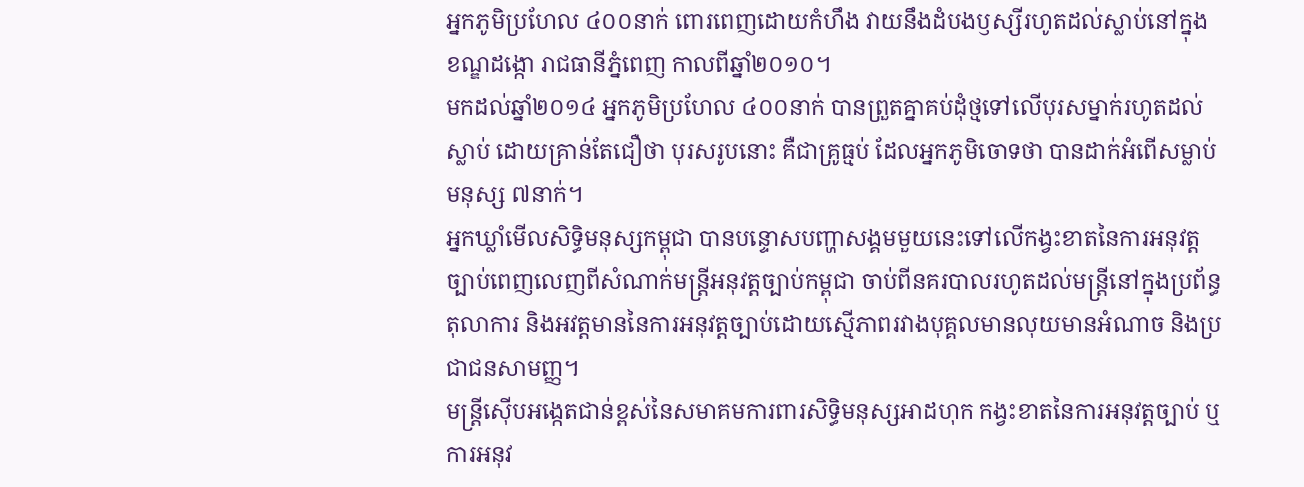អ្នកភូមិប្រហែល ៤០០នាក់ ពោរពេញដោយកំហឹង វាយនឹងដំបងឫស្សីរហូតដល់ស្លាប់នៅក្នុងខណ្ឌដង្កោ រាជធានីភ្នំពេញ កាលពីឆ្នាំ២០១០។
មកដល់ឆ្នាំ២០១៤ អ្នកភូមិប្រហែល ៤០០នាក់ បានព្រួតគ្នាគប់ដុំថ្មទៅលើបុរសម្នាក់រហូតដល់ស្លាប់ ដោយគ្រាន់តែជឿថា បុរសរូបនោះ គឺជាគ្រូធ្មប់ ដែលអ្នកភូមិចោទថា បានដាក់អំពើសម្លាប់មនុស្ស ៧នាក់។
អ្នកឃ្លាំមើលសិទ្ធិមនុស្សកម្ពុជា បានបន្ទោសបញ្ហាសង្គមមួយនេះទៅលើកង្វះខាតនៃការអនុវត្តច្បាប់ពេញលេញពីសំណាក់មន្ត្រីអនុវត្តច្បាប់កម្ពុជា ចាប់ពីនគរបាលរហូតដល់មន្ត្រីនៅក្នុងប្រព័ន្ធតុលាការ និងអវត្តមាននៃការអនុវត្តច្បាប់ដោយស្មើភាពរវាងបុគ្គលមានលុយមានអំណាច និងប្រជាជនសាមញ្ញ។
មន្ត្រីស៊ើបអង្កេតជាន់ខ្ពស់នៃសមាគមការពារសិទ្ធិមនុស្សអាដហុក កង្វះខាតនៃការអនុវត្តច្បាប់ ឬការអនុវ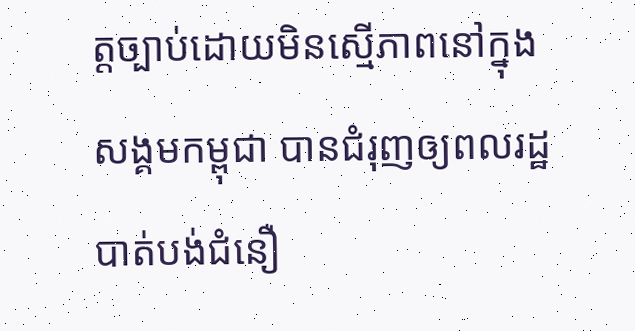ត្តច្បាប់ដោយមិនស្មើភាពនៅក្នុងសង្គមកម្ពុជា បានជំរុញឲ្យពលរដ្ឋបាត់បង់ជំនឿ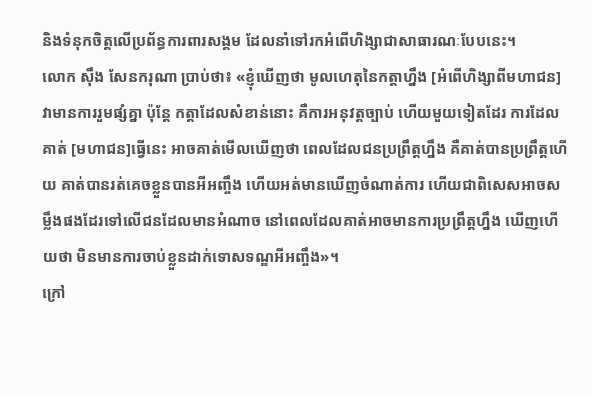និងទំនុកចិត្តលើប្រព័ន្ធការពារសង្គម ដែលនាំទៅរកអំពើហិង្សាជាសាធារណៈបែបនេះ។
លោក ស៊ឹង សែនករុណា ប្រាប់ថា៖ «ខ្ញុំឃើញថា មូលហេតុនៃកត្តាហ្នឹង [អំពើហិង្សាពីមហាជន] វាមានការរួមផ្សំគ្នា ប៉ុន្តែ កត្តាដែលសំខាន់នោះ គឺការអនុវត្តច្បាប់ ហើយមួយទៀតដែរ ការដែលគាត់ [មហាជន]ធ្វើនេះ អាចគាត់មើលឃើញថា ពេលដែលជនប្រព្រឹត្តហ្នឹង គឺគាត់បានប្រព្រឹត្តហើយ គាត់បានរត់គេចខ្លួនបានអីអញ្ចឹង ហើយអត់មានឃើញចំណាត់ការ ហើយជាពិសេសអាចសម្លឹងផងដែរទៅលើជនដែលមានអំណាច នៅពេលដែលគាត់អាចមានការប្រព្រឹត្តហ្នឹង ឃើញហើយថា មិនមានការចាប់ខ្លួនដាក់ទោសទណ្ឌអីអញ្ចឹង»។
ក្រៅ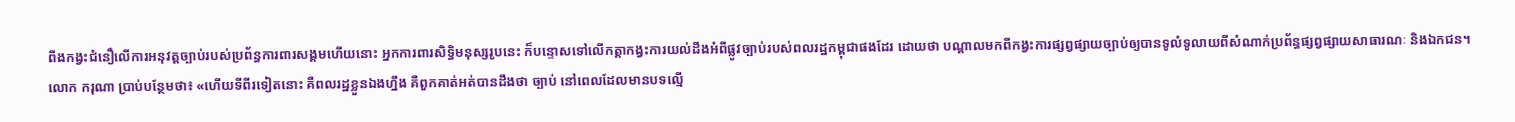ពីងកង្វះជំនឿលើការអនុវត្តច្បាប់របស់ប្រព័ន្ធការពារសង្គមហើយនោះ អ្នកការពារសិទ្ធិមនុស្សរូបនេះ ក៏បន្ទោសទៅលើកត្តាកង្វះការយល់ដឹងអំពីផ្លូវច្បាប់របស់ពលរដ្ឋកម្ពុជាផងដែរ ដោយថា បណ្ដាលមកពីកង្វះការផ្សព្វផ្សាយច្បាប់ឲ្យបានទូលំទូលាយពីសំណាក់ប្រព័ន្ធផ្សព្វផ្សាយសាធារណៈ និងឯកជន។
លោក ករុណា ប្រាប់បន្ថែមថា៖ «ហើយទីពីរទៀតនោះ គឺពលរដ្ឋខ្លួនឯងហ្នឹង គឺពួកគាត់អត់បានដឹងថា ច្បាប់ នៅពេលដែលមានបទល្មើ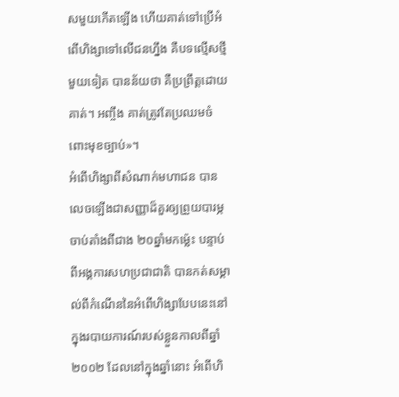សមួយកើតឡើង ហើយគាត់ទៅប្រើអំពើហិង្សាទៅលើជនហ្នឹង គឺបទល្មើសថ្មីមួយទៀត បានន័យថា គឺប្រព្រឹត្តដោយគាត់។ អញ្ចឹង គាត់ត្រូវតែប្រឈមចំពោះមុខច្បាប់»។
អំពើហិង្សាពីសំណាក់មហាជន បានលេចឡើងជាសញ្ញាដ៏គួរឲ្យព្រួយបារម្ភ ចាប់តាំងពីជាង ២០ឆ្នាំមកម៉្លេះ បន្ទាប់ពីអង្គការសហប្រជាជាតិ បានកត់សម្គាល់ពីកំណើននៃអំពើហិង្សាបែបនេះនៅក្នុងរបាយការណ៍របស់ខ្លួនកាលពីឆ្នាំ២០០២ ដែលនៅក្នុងឆ្នាំនោះ អំពើហិ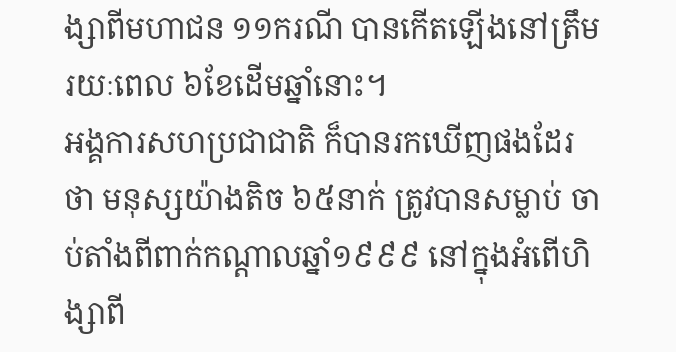ង្សាពីមហាជន ១១ករណី បានកើតឡើងនៅត្រឹមរយៈពេល ៦ខែដើមឆ្នាំនោះ។
អង្គការសហប្រជាជាតិ ក៏បានរកឃើញផងដែរថា មនុស្សយ៉ាងតិច ៦៥នាក់ ត្រូវបានសម្លាប់ ចាប់តាំងពីពាក់កណ្ដាលឆ្នាំ១៩៩៩ នៅក្នុងអំពើហិង្សាពី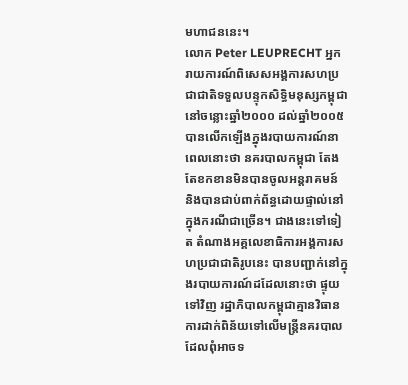មហាជននេះ។
លោក Peter LEUPRECHT អ្នករាយការណ៍ពិសេសអង្គការសហប្រជាជាតិទទួលបន្ទុកសិទ្ធិមនុស្សកម្ពុជានៅចន្លោះឆ្នាំ២០០០ ដល់ឆ្នាំ២០០៥ បានលើកឡើងក្នុងរបាយការណ៍នាពេលនោះថា នគរបាលកម្ពុជា តែងតែខកខានមិនបានចូលអន្តរាគមន៍ និងបានជាប់ពាក់ព័ន្ធដោយផ្ទាល់នៅក្នុងករណីជាច្រើន។ ជាងនេះទៅទៀត តំណាងអគ្គលេខាធិការអង្គការសហប្រជាជាតិរូបនេះ បានបញ្ជាក់នៅក្នុងរបាយការណ៍ដដែលនោះថា ផ្ទុយទៅវិញ រដ្ឋាភិបាលកម្ពុជាគ្មានវិធានការដាក់ពិន័យទៅលើមន្ត្រីនគរបាល ដែលពុំអាចទ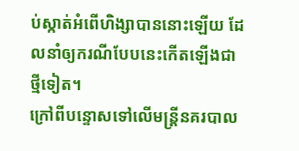ប់ស្កាត់អំពើហិង្សាបាននោះឡើយ ដែលនាំឲ្យករណីបែបនេះកើតឡើងជាថ្មីទៀត។
ក្រៅពីបន្ទោសទៅលើមន្ត្រីនគរបាល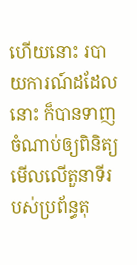ហើយនោះ របាយការណ៍ដដែលនោះ ក៏បានទាញចំណាប់ឲ្យពិនិត្យមើលលើតួនាទីរបស់ប្រព័ន្ធតុ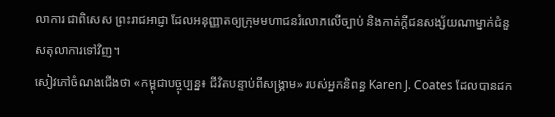លាការ ជាពិសេស ព្រះរាជអាជ្ញា ដែលអនុញ្ញាតឲ្យក្រុមមហាជនរំលោភលើច្បាប់ និងកាត់ក្ដីជនសង្ស័យណាម្នាក់ជំនួសតុលាការទៅវិញ។
សៀវភៅចំណងជើងថា «កម្ពុជាបច្ចុប្បន្ន៖ ជីវិតបន្ទាប់ពីសង្គ្រាម» របស់អ្នកនិពន្ធ Karen J. Coates ដែលបានដក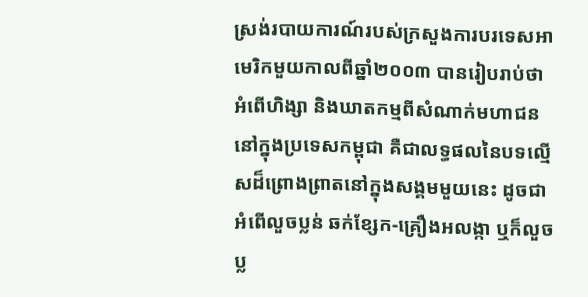ស្រង់របាយការណ៍របស់ក្រសួងការបរទេសអាមេរិកមួយកាលពីឆ្នាំ២០០៣ បានរៀបរាប់ថា អំពើហិង្សា និងឃាតកម្មពីសំណាក់មហាជននៅក្នុងប្រទេសកម្ពុជា គឺជាលទ្ធផលនៃបទល្មើសដ៏ព្រោងព្រាតនៅក្នុងសង្គមមួយនេះ ដូចជា អំពើលួចប្លន់ ឆក់ខ្សែក-គ្រឿងអលង្កា ឬក៏លួចប្ល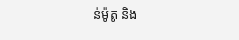ន់ម៉ូតូ និង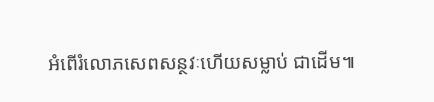អំពើរំលោភសេពសន្ថវៈហើយសម្លាប់ ជាដើម៕